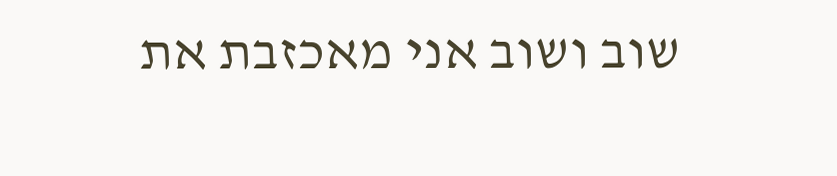שוב ושוב אני מאכזבת את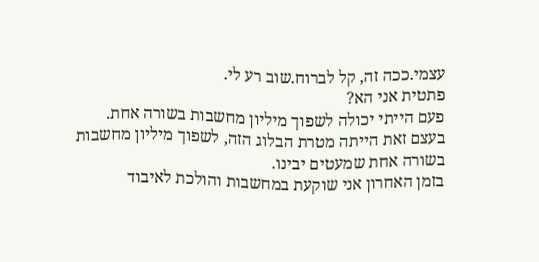עצמי.ככה זה, קל לברוח.שוב רע לי.
פתטית אני הא?
פעם הייתי יכולה לשפוך מיליון מחשבות בשורה אחת.
בעצם זאת הייתה מטרת הבלוג הזה, לשפוך מיליון מחשבות בשורה אחת שמעטים יבינו.
בזמן האחרון אני שוקעת במחשבות והולכת לאיבוד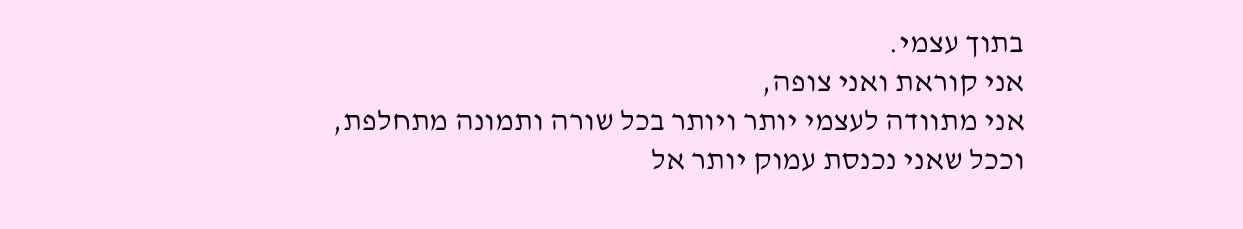בתוך עצמי.
אני קוראת ואני צופה,
אני מתוודה לעצמי יותר ויותר בכל שורה ותמונה מתחלפת,
וככל שאני נכנסת עמוק יותר אל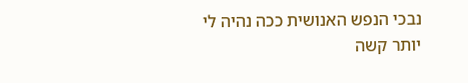נבכי הנפש האנושית ככה נהיה לי יותר קשה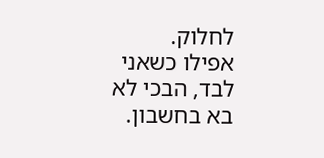לחלוק.
אפילו כשאני לבד, הבכי לא בא בחשבון.